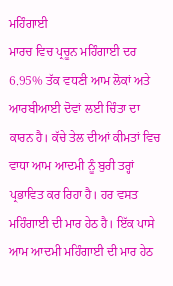ਮਹਿੰਗਾਈ
ਮਾਰਚ ਵਿਚ ਪ੍ਰਚੂਨ ਮਹਿੰਗਾਈ ਦਰ 6.95% ਤੱਕ ਵਧਣੀ ਆਮ ਲੋਕਾਂ ਅਤੇ ਆਰਬੀਆਈ ਦੋਵਾਂ ਲਈ ਚਿੰਤਾ ਦਾ ਕਾਰਨ ਹੈ। ਕੱਚੇ ਤੇਲ ਦੀਆਂ ਕੀਮਤਾਂ ਵਿਚ ਵਾਧਾ ਆਮ ਆਦਮੀ ਨੂੰ ਬੁਰੀ ਤਰ੍ਹਾਂ ਪ੍ਰਭਾਵਿਤ ਕਰ ਰਿਹਾ ਹੈ। ਹਰ ਵਸਤ ਮਹਿੰਗਾਈ ਦੀ ਮਾਰ ਹੇਠ ਹੈ। ਇੱਕ ਪਾਸੇ ਆਮ ਆਦਮੀ ਮਹਿੰਗਾਈ ਦੀ ਮਾਰ ਹੇਠ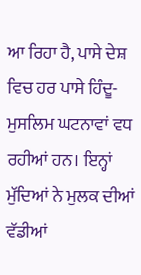ਆ ਰਿਹਾ ਹੈ, ਪਾਸੇ ਦੇਸ਼ ਵਿਚ ਹਰ ਪਾਸੇ ਹਿੰਦੂ-ਮੁਸਲਿਮ ਘਟਨਾਵਾਂ ਵਧ ਰਹੀਆਂ ਹਨ। ਇਨ੍ਹਾਂ ਮੁੱਦਿਆਂ ਨੇ ਮੁਲਕ ਦੀਆਂ ਵੱਡੀਆਂ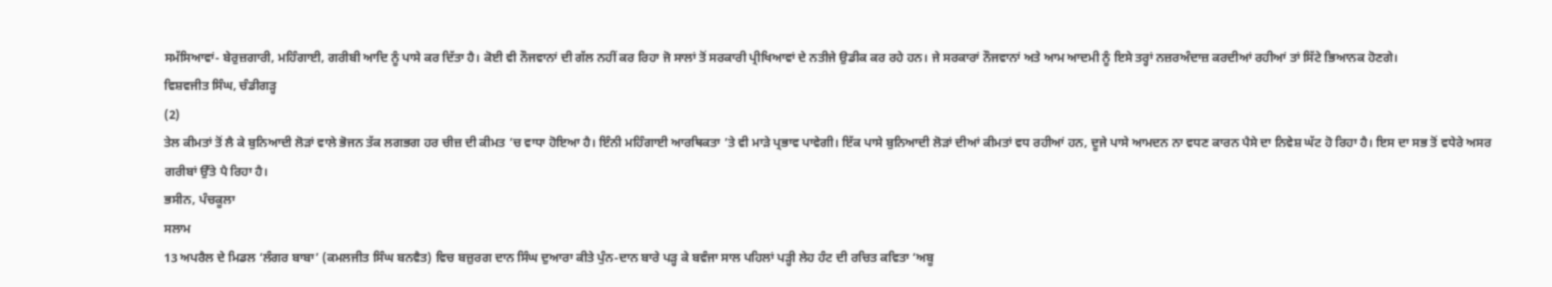ਸਮੱਸਿਆਵਾਂ- ਬੇਰੁਜ਼ਗਾਰੀ, ਮਹਿੰਗਾਈ, ਗਰੀਬੀ ਆਦਿ ਨੂੰ ਪਾਸੇ ਕਰ ਦਿੱਤਾ ਹੈ। ਕੋਈ ਵੀ ਨੌਜਵਾਨਾਂ ਦੀ ਗੱਲ ਨਹੀਂ ਕਰ ਰਿਹਾ ਜੋ ਸਾਲਾਂ ਤੋਂ ਸਰਕਾਰੀ ਪ੍ਰੀਖਿਆਵਾਂ ਦੇ ਨਤੀਜੇ ਉਡੀਕ ਕਰ ਰਹੇ ਹਨ। ਜੇ ਸਰਕਾਰਾਂ ਨੌਜਵਾਨਾਂ ਅਤੇ ਆਮ ਆਦਮੀ ਨੂੰ ਇਸੇ ਤਰ੍ਹਾਂ ਨਜ਼ਰਅੰਦਾਜ਼ ਕਰਦੀਆਂ ਰਹੀਆਂ ਤਾਂ ਸਿੱਟੇ ਭਿਆਨਕ ਹੋਣਗੇ।
ਵਿਸ਼ਵਜੀਤ ਸਿੰਘ, ਚੰਡੀਗੜ੍ਹ
(2)
ਤੇਲ ਕੀਮਤਾਂ ਤੋਂ ਲੈ ਕੇ ਬੁਨਿਆਦੀ ਲੋੜਾਂ ਵਾਲੇ ਭੋਜਨ ਤੱਕ ਲਗਭਗ ਹਰ ਚੀਜ਼ ਦੀ ਕੀਮਤ ’ਚ ਵਾਧਾ ਹੋਇਆ ਹੈ। ਇੰਨੀ ਮਹਿੰਗਾਈ ਆਰਥਿਕਤਾ ’ਤੇ ਵੀ ਮਾੜੇ ਪ੍ਰਭਾਵ ਪਾਵੇਗੀ। ਇੱਕ ਪਾਸੇ ਬੁਨਿਆਦੀ ਲੋੜਾਂ ਦੀਆਂ ਕੀਮਤਾਂ ਵਧ ਰਹੀਆਂ ਹਨ, ਦੂਜੇ ਪਾਸੇ ਆਮਦਨ ਨਾ ਵਧਣ ਕਾਰਨ ਪੈਸੇ ਦਾ ਨਿਵੇਸ਼ ਘੱਟ ਹੋ ਰਿਹਾ ਹੈ। ਇਸ ਦਾ ਸਭ ਤੋਂ ਵਧੇਰੇ ਅਸਰ ਗਰੀਬਾਂ ਉੱਤੇ ਪੈ ਰਿਹਾ ਹੈ।
ਭਸੀਨ, ਪੰਚਕੂਲਾ
ਸਲਾਮ
13 ਅਪਰੈਲ ਦੇ ਮਿਡਲ ‘ਲੰਗਰ ਬਾਬਾ’ (ਕਮਲਜੀਤ ਸਿੰਘ ਬਨਵੈਤ) ਵਿਚ ਬਜ਼ੁਰਗ ਦਾਨ ਸਿੰਘ ਦੁਆਰਾ ਕੀਤੇ ਪੁੰਨ-ਦਾਨ ਬਾਰੇ ਪੜ੍ਹ ਕੇ ਬਵੰਜਾ ਸਾਲ ਪਹਿਲਾਂ ਪੜ੍ਹੀ ਲੇਹ ਹੰਟ ਦੀ ਰਚਿਤ ਕਵਿਤਾ ‘ਅਬੂ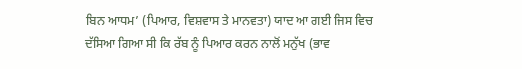ਬਿਨ ਆਧਮ’ (ਪਿਆਰ, ਵਿਸ਼ਵਾਸ ਤੇ ਮਾਨਵਤਾ) ਯਾਦ ਆ ਗਈ ਜਿਸ ਵਿਚ ਦੱਸਿਆ ਗਿਆ ਸੀ ਕਿ ਰੱਬ ਨੂੰ ਪਿਆਰ ਕਰਨ ਨਾਲੋਂ ਮਨੁੱਖ (ਭਾਵ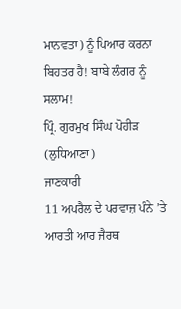ਮਾਨਵਤਾ) ਨੂੰ ਪਿਆਰ ਕਰਨਾ ਬਿਹਤਰ ਹੈ! ਬਾਬੇ ਲੰਗਰ ਨੂੰ ਸਲਾਮ!
ਪ੍ਰਿੰ. ਗੁਰਮੁਖ ਸਿੰਘ ਪੋਹੀੜ (ਲੁਧਿਆਣਾ)
ਜਾਣਕਾਰੀ
11 ਅਪਰੈਲ ਦੇ ਪਰਵਾਜ਼ ਪੰਨੇ ’ਤੇ ਆਰਤੀ ਆਰ ਜੈਰਥ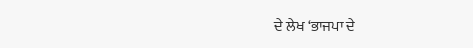ਦੇ ਲੇਖ ‘ਭਾਜਪਾ ਦੇ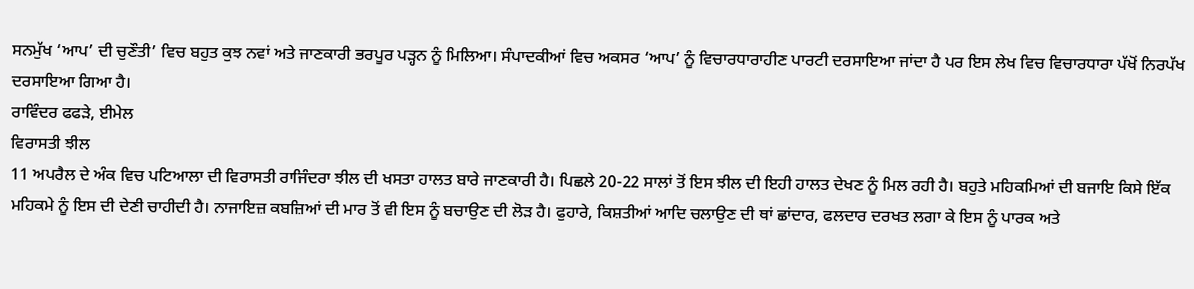ਸਨਮੁੱਖ ‘ਆਪ’ ਦੀ ਚੁਣੌਤੀ’ ਵਿਚ ਬਹੁਤ ਕੁਝ ਨਵਾਂ ਅਤੇ ਜਾਣਕਾਰੀ ਭਰਪੂਰ ਪੜ੍ਹਨ ਨੂੰ ਮਿਲਿਆ। ਸੰਪਾਦਕੀਆਂ ਵਿਚ ਅਕਸਰ ‘ਆਪ’ ਨੂੰ ਵਿਚਾਰਧਾਰਾਹੀਣ ਪਾਰਟੀ ਦਰਸਾਇਆ ਜਾਂਦਾ ਹੈ ਪਰ ਇਸ ਲੇਖ ਵਿਚ ਵਿਚਾਰਧਾਰਾ ਪੱਖੋਂ ਨਿਰਪੱਖ ਦਰਸਾਇਆ ਗਿਆ ਹੈ।
ਰਾਵਿੰਦਰ ਫਫੜੇ, ਈਮੇਲ
ਵਿਰਾਸਤੀ ਝੀਲ
11 ਅਪਰੈਲ ਦੇ ਅੰਕ ਵਿਚ ਪਟਿਆਲਾ ਦੀ ਵਿਰਾਸਤੀ ਰਾਜਿੰਦਰਾ ਝੀਲ ਦੀ ਖਸਤਾ ਹਾਲਤ ਬਾਰੇ ਜਾਣਕਾਰੀ ਹੈ। ਪਿਛਲੇ 20-22 ਸਾਲਾਂ ਤੋਂ ਇਸ ਝੀਲ ਦੀ ਇਹੀ ਹਾਲਤ ਦੇਖਣ ਨੂੰ ਮਿਲ ਰਹੀ ਹੈ। ਬਹੁਤੇ ਮਹਿਕਮਿਆਂ ਦੀ ਬਜਾਇ ਕਿਸੇ ਇੱਕ ਮਹਿਕਮੇ ਨੂੰ ਇਸ ਦੀ ਦੇਣੀ ਚਾਹੀਦੀ ਹੈ। ਨਾਜਾਇਜ਼ ਕਬਜ਼ਿਆਂ ਦੀ ਮਾਰ ਤੋਂ ਵੀ ਇਸ ਨੂੰ ਬਚਾਉਣ ਦੀ ਲੋੜ ਹੈ। ਫੁਹਾਰੇ, ਕਿਸ਼ਤੀਆਂ ਆਦਿ ਚਲਾਉਣ ਦੀ ਥਾਂ ਛਾਂਦਾਰ, ਫਲਦਾਰ ਦਰਖਤ ਲਗਾ ਕੇ ਇਸ ਨੂੰ ਪਾਰਕ ਅਤੇ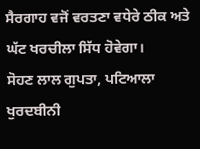ਸੈਰਗਾਹ ਵਜੋਂ ਵਰਤਣਾ ਵਧੇਰੇ ਠੀਕ ਅਤੇ ਘੱਟ ਖਰਚੀਲਾ ਸਿੱਧ ਹੋਵੇਗਾ।
ਸੋਹਣ ਲਾਲ ਗੁਪਤਾ, ਪਟਿਆਲਾ
ਖੁਰਦਬੀਨੀ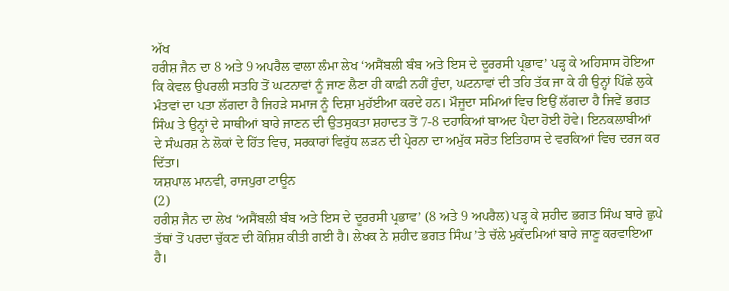ਅੱਖ
ਹਰੀਸ਼ ਜੈਨ ਦਾ 8 ਅਤੇ 9 ਅਪਰੈਲ ਵਾਲਾ ਲੰਮਾ ਲੇਖ ‘ਅਸੈਂਬਲੀ ਬੰਬ ਅਤੇ ਇਸ ਦੇ ਦੂਰਰਸੀ ਪ੍ਰਭਾਵ’ ਪੜ੍ਹ ਕੇ ਅਹਿਸਾਸ ਹੋਇਆ ਕਿ ਕੇਵਲ ਉਪਰਲੀ ਸਤਹਿ ਤੋਂ ਘਟਨਾਵਾਂ ਨੂੰ ਜਾਣ ਲੈਣਾ ਹੀ ਕਾਫ਼ੀ ਨਹੀਂ ਹੁੰਦਾ, ਘਟਨਾਵਾਂ ਦੀ ਤਹਿ ਤੱਕ ਜਾ ਕੇ ਹੀ ਉਨ੍ਹਾਂ ਪਿੱਛੇ ਲੁਕੇ ਮੰਤਵਾਂ ਦਾ ਪਤਾ ਲੱਗਦਾ ਹੈ ਜਿਹੜੇ ਸਮਾਜ ਨੂੰ ਦਿਸ਼ਾ ਮੁਹੱਈਆ ਕਰਦੇ ਹਨ। ਮੌਜੂਦਾ ਸਮਿਆਂ ਵਿਚ ਇਉਂ ਲੱਗਦਾ ਹੈ ਜਿਵੇਂ ਭਗਤ ਸਿੰਘ ਤੇ ਉਨ੍ਹਾਂ ਦੇ ਸਾਥੀਆਂ ਬਾਰੇ ਜਾਣਨ ਦੀ ਉਤਸੁਕਤਾ ਸ਼ਹਾਦਤ ਤੋਂ 7-8 ਦਹਾਕਿਆਂ ਬਾਅਦ ਪੈਦਾ ਹੋਈ ਹੋਵੇ। ਇਨਕਲਾਬੀਆਂ ਦੇ ਸੰਘਰਸ਼ ਨੇ ਲੋਕਾਂ ਦੇ ਹਿੱਤ ਵਿਚ, ਸਰਕਾਰਾਂ ਵਿਰੁੱਧ ਲੜਨ ਦੀ ਪ੍ਰੇਰਨਾ ਦਾ ਅਮੁੱਕ ਸਰੋਤ ਇਤਿਹਾਸ ਦੇ ਵਰਕਿਆਂ ਵਿਚ ਦਰਜ ਕਰ ਦਿੱਤਾ।
ਯਸ਼ਪਾਲ ਮਾਨਵੀ, ਰਾਜਪੁਰਾ ਟਾਊਨ
(2)
ਹਰੀਸ਼ ਜੈਨ ਦਾ ਲੇਖ ‘ਅਸੈਂਬਲੀ ਬੰਬ ਅਤੇ ਇਸ ਦੇ ਦੂਰਰਸੀ ਪ੍ਰਭਾਵ’ (8 ਅਤੇ 9 ਅਪਰੈਲ) ਪੜ੍ਹ ਕੇ ਸ਼ਹੀਦ ਭਗਤ ਸਿੰਘ ਬਾਰੇ ਛੁਪੇ ਤੱਥਾਂ ਤੋਂ ਪਰਦਾ ਚੁੱਕਣ ਦੀ ਕੋਸ਼ਿਸ਼ ਕੀਤੀ ਗਈ ਹੈ। ਲੇਖਕ ਨੇ ਸ਼ਹੀਦ ਭਗਤ ਸਿੰਘ ’ਤੇ ਚੱਲੇ ਮੁਕੱਦਮਿਆਂ ਬਾਰੇ ਜਾਣੂ ਕਰਵਾਇਆ ਹੈ।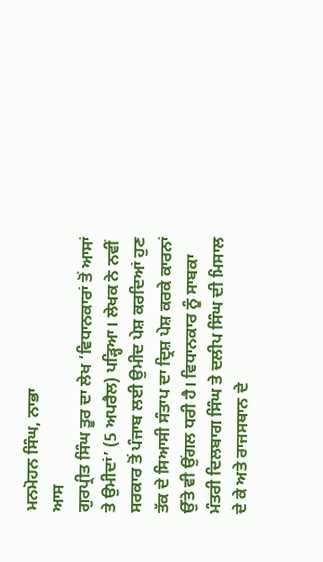ਮਨਮੋਹਨ ਸਿੰਘ, ਨਾਭਾ
ਆਸ
ਗੁਰਪ੍ਰੀਤ ਸਿੰਘ ਤੂਰ ਦਾ ਲੇਖ ‘ਵਿਧਾਨਕਾਰਾਂ ਤੋਂ ਆਸਾਂ ਤੇ ਉਮੀਦਾਂ’ (5 ਅਪਰੈਲ) ਪੜ੍ਹਿਆ। ਲੇਖਕ ਨੇ ਨਵੀਂ ਸਰਕਾਰ ਤੋਂ ਪੰਜਾਬ ਲਈ ਉਮੀਦ ਪੇਸ਼ ਕਰਦਿਆਂ ਹੁਣ ਤੱਕ ਦੇ ਸਿਆਸੀ ਸੰਤਾਪ ਦਾ ਦ੍ਰਿਸ਼ ਪੇਸ਼ ਕਰਕੇ ਕਾਰਨਾਂ ਉੱਤੇ ਵੀ ਉਂਗਲ ਧਰੀ ਹੈ। ਵਿਧਾਨਕਾਰ ਨੂੰ ਸਾਬਕਾ ਮੰਤਰੀ ਦਿਲਬਾਗ ਸਿੰਘ ਤੇ ਦਲੀਪ ਸਿੰਘ ਦੀ ਮਿਸਾਲ ਦੇ ਕੇ ਅਤੇ ਰਾਜਸਥਾਨ ਦੇ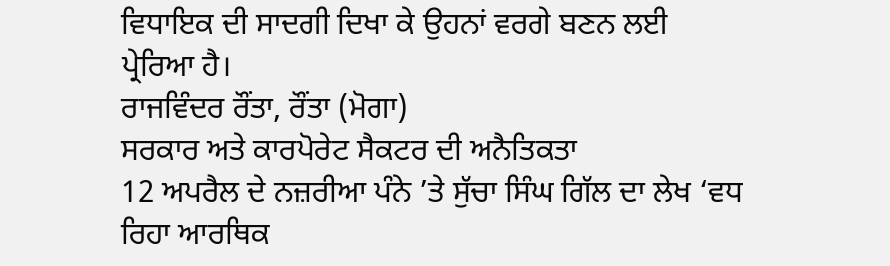ਵਿਧਾਇਕ ਦੀ ਸਾਦਗੀ ਦਿਖਾ ਕੇ ਉਹਨਾਂ ਵਰਗੇ ਬਣਨ ਲਈ ਪ੍ਰੇਰਿਆ ਹੈ।
ਰਾਜਵਿੰਦਰ ਰੌਂਤਾ, ਰੌਂਤਾ (ਮੋਗਾ)
ਸਰਕਾਰ ਅਤੇ ਕਾਰਪੋਰੇਟ ਸੈਕਟਰ ਦੀ ਅਨੈਤਿਕਤਾ
12 ਅਪਰੈਲ ਦੇ ਨਜ਼ਰੀਆ ਪੰਨੇ ’ਤੇ ਸੁੱਚਾ ਸਿੰਘ ਗਿੱਲ ਦਾ ਲੇਖ ‘ਵਧ ਰਿਹਾ ਆਰਥਿਕ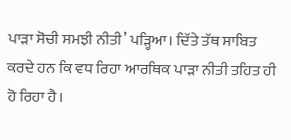ਪਾੜਾ ਸੋਚੀ ਸਮਝੀ ਨੀਤੀ’ ਪੜ੍ਹਿਆ। ਦਿੱਤੇ ਤੱਥ ਸਾਬਿਤ ਕਰਦੇ ਹਨ ਕਿ ਵਧ ਰਿਹਾ ਆਰਥਿਕ ਪਾੜਾ ਨੀਤੀ ਤਹਿਤ ਹੀ ਹੋ ਰਿਹਾ ਹੈ।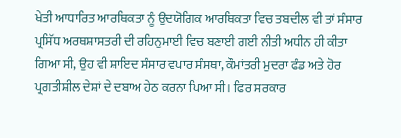ਖੇਤੀ ਆਧਾਰਿਤ ਆਰਥਿਕਤਾ ਨੂੰ ਉਦਯੋਗਿਕ ਆਰਥਿਕਤਾ ਵਿਚ ਤਬਦੀਲ ਵੀ ਤਾਂ ਸੰਸਾਰ ਪ੍ਰਸਿੱਧ ਅਰਥਸ਼ਾਸਤਰੀ ਦੀ ਰਹਿਨੁਮਾਈ ਵਿਚ ਬਣਾਈ ਗਈ ਨੀਤੀ ਅਧੀਨ ਹੀ ਕੀਤਾ ਗਿਆ ਸੀ, ਉਹ ਵੀ ਸ਼ਾਇਦ ਸੰਸਾਰ ਵਪਾਰ ਸੰਸਥਾ, ਕੌਮਾਂਤਰੀ ਮੁਦਰਾ ਫੰਡ ਅਤੇ ਹੋਰ ਪ੍ਰਗਤੀਸ਼ੀਲ ਦੇਸ਼ਾਂ ਦੇ ਦਬਾਅ ਹੇਠ ਕਰਨਾ ਪਿਆ ਸੀ। ਫਿਰ ਸਰਕਾਰ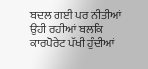ਬਦਲ ਗਈ ਪਰ ਨੀਤੀਆਂ ਉਹੀ ਰਹੀਆਂ ਬਲਕਿ ਕਾਰਪੋਰੇਟ ਪੱਖੀ ਹੁੰਦੀਆਂ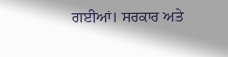ਗਈਆਂ। ਸਰਕਾਰ ਅਤੇ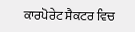ਕਾਰਪੋਰੇਟ ਸੈਕਟਰ ਵਿਚ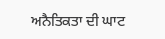ਅਨੈਤਿਕਤਾ ਦੀ ਘਾਟ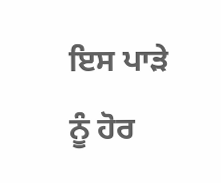ਇਸ ਪਾੜੇ ਨੂੰ ਹੋਰ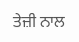ਤੇਜ਼ੀ ਨਾਲ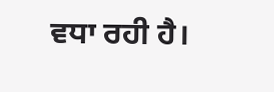ਵਧਾ ਰਹੀ ਹੈ।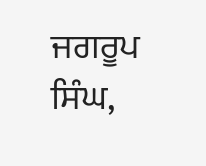ਜਗਰੂਪ ਸਿੰਘ,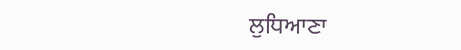ਲੁਧਿਆਣਾ